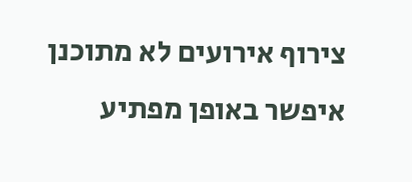צירוף אירועים לא מתוכנן איפשר באופן מפתיע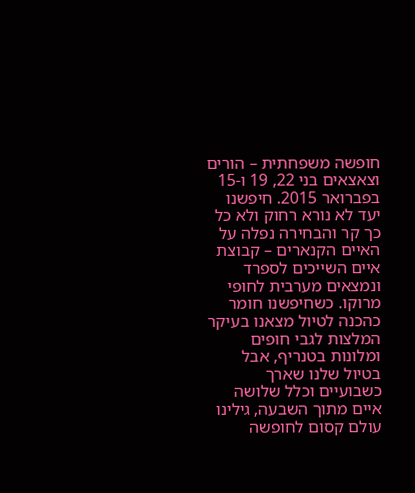חופשה משפחתית – הורים וצאצאים בני 22, 19 ו-15 בפברואר 2015. חיפשנו יעד לא נורא רחוק ולא כל כך קר והבחירה נפלה על האיים הקנארים – קבוצת איים השייכים לספרד ונמצאים מערבית לחופי מרוקו. כשחיפשנו חומר כהכנה לטיול מצאנו בעיקר המלצות לגבי חופים ומלונות בטנריף, אבל בטיול שלנו שארך כשבועיים וכלל שלושה איים מתוך השבעה, גילינו עולם קסום לחופשה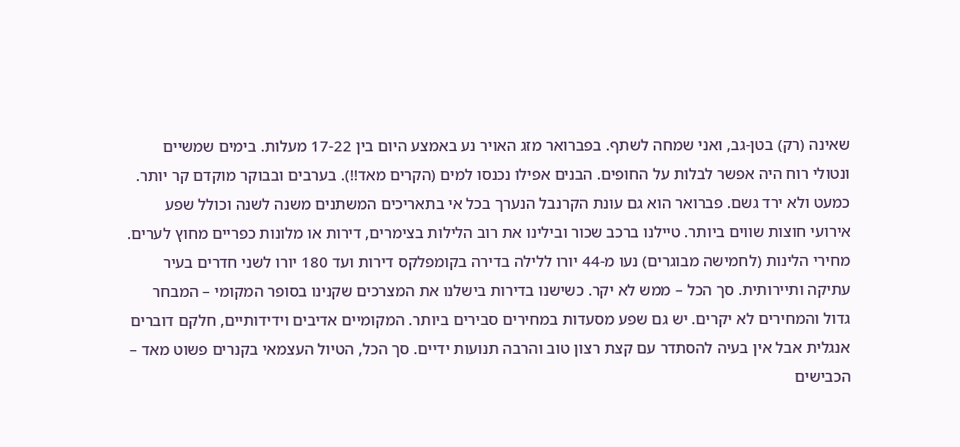שאינה (רק) בטן-גב, ואני שמחה לשתף. בפברואר מזג האויר נע באמצע היום בין 17-22 מעלות. בימים שמשיים ונטולי רוח היה אפשר לבלות על החופים. הבנים אפילו נכנסו למים (הקרים מאד!!). בערבים ובבוקר מוקדם קר יותר. כמעט ולא ירד גשם. פברואר הוא גם עונת הקרנבל הנערך בכל אי בתאריכים המשתנים משנה לשנה וכולל שפע אירועי חוצות שווים ביותר. טיילנו ברכב שכור ובילינו את רוב הלילות בצימרים, דירות או מלונות כפריים מחוץ לערים. מחירי הלינות (לחמישה מבוגרים) נעו מ-44 יורו ללילה בדירה בקומפלקס דירות ועד 180 יורו לשני חדרים בעיר עתיקה ותיירותית. סך הכל – ממש לא יקר. כשישנו בדירות בישלנו את המצרכים שקנינו בסופר המקומי – המבחר גדול והמחירים לא יקרים. יש גם שפע מסעדות במחירים סבירים ביותר. המקומיים אדיבים וידידותיים, חלקם דוברים אנגלית אבל אין בעיה להסתדר עם קצת רצון טוב והרבה תנועות ידיים. סך הכל, הטיול העצמאי בקנרים פשוט מאד – הכבישים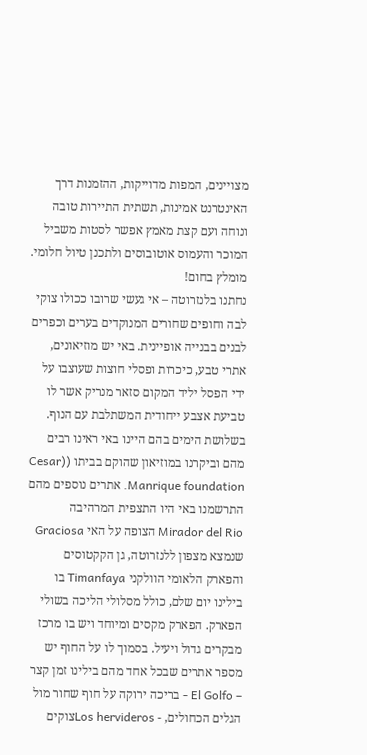מצויינים, המפות מדוייקות, ההזמנות דרך האינטרנט אמינות, תשתית התיירות טובה ונוחה ועם קצת מאמץ אפשר לסטות משביל המוכר והעמוס אוטובוסים ולתכנן טיול חלומי. מומלץ בחום!
נחתנו בלנזרוטה – אי געשי שרובו ככולו צוקי לבה וחופים שחורים המנוקדים בערים וכפרים לבנים בבנייה אופיינית. באי יש מוזיאונים, אתרי טבע, כיכרות ופסלי חוצות שעוצבו על ידי הפסל יליד המקום סזאר מנריק אשר לו טביעת אצבע ייחודית המשתלבת עם הנוף. בשלושת הימים בהם היינו באי ראינו רבים מהם וביקרנו במוזיאון שהוקם בביתו ((Cesar Manrique foundation. אתרים נוספים מהם התרשמנו באי היו התצפית המרהיבה Mirador del Rio הצופה על האי Graciosa שנמצא מצפון ללנזרוטה, גן הקקטוסים והפארק הלאומי הוולקני Timanfaya בו בילינו יום שלם, כולל מסלולי הליכה בשולי הפארק. הפארק מקסים ומיוחד ויש בו מרכז מבקרים גדול ויעיל. בסמוך לו על החוף יש מספר אתרים שבכל אחד מהם בילינו זמן קצר – El Golfo - בריכה ירוקה על חוף שחור מול הגלים הכחולים, - Los herviderosצוקים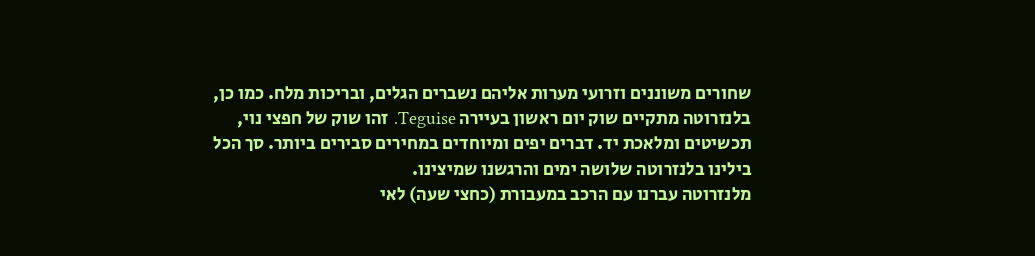שחורים משוננים וזרועי מערות אליהם נשברים הגלים, ובריכות מלח. כמו כן, בלנזרוטה מתקיים שוק יום ראשון בעיירה Teguise. זהו שוק של חפצי נוי, תכשיטים ומלאכת יד. דברים יפים ומיוחדים במחירים סבירים ביותר. סך הכל בילינו בלנזרוטה שלושה ימים והרגשנו שמיצינו.
מלנזרוטה עברנו עם הרכב במעבורת (כחצי שעה) לאי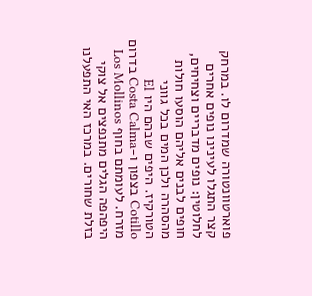פוארטוונטורה שמדרום לו. במרחק קצר התגלו לעינינו נופים אחרים לחלוטין: נופים מדבריים וצחיחים, חופים לבנים אליהם הוסעו חולות מהסהרה ולכן המים בכל גווני הטורקיז. היפים שבהם היו El Cotillo בצפון ו-Costa Calma בדרום מזרח. לעומתם בחוף Los Mollinos היפהפה הגלים מתנפצים אל צוקי בזלת שחורים. במרכז האי התפעלנו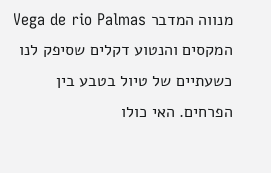מנווה המדבר Vega de rio Palmas המקסים והנטוע דקלים שסיפק לנו כשעתיים של טיול בטבע בין הפרחים. האי כולו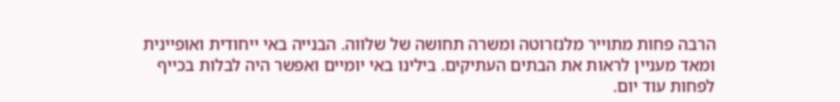הרבה פחות מתוייר מלנזרוטה ומשרה תחושה של שלווה. הבנייה באי ייחודית ואופיינית ומאד מעניין לראות את הבתים העתיקים. בילינו באי יומיים ואפשר היה לבלות בכייף לפחות עוד יום.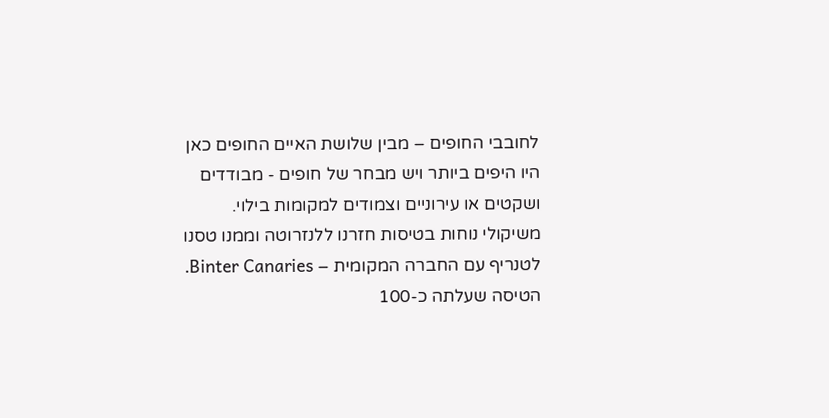לחובבי החופים – מבין שלושת האיים החופים כאן היו היפים ביותר ויש מבחר של חופים - מבודדים ושקטים או עירוניים וצמודים למקומות בילוי.
משיקולי נוחות בטיסות חזרנו ללנזרוטה וממנו טסנו לטנריף עם החברה המקומית – Binter Canaries. הטיסה שעלתה כ-100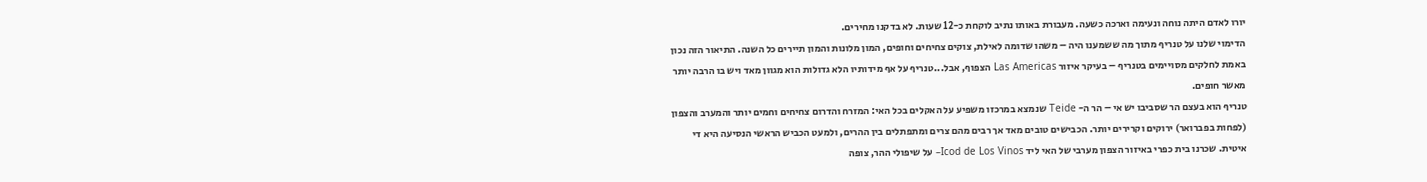יורו לאדם היתה נוחה ונעימה וארכה כשעה. מעבורת באותו נתיב לוקחת כ-12 שעות. לא בדקנו מחירים.
הדימוי שלנו על טנריף מתוך מה ששמענו היה – משהו שדומה לאילת, צוקים צחיחים וחופים, המון מלונות והמון תיירים כל השנה. התיאור הזה נכון באמת לחלקים מסויימים בטנריף – בעיקר איזור Las Americas הצפוף, אבל...טנריף על אף מידותיו הלא גדולות הוא מגוון מאד ויש בו הרבה יותר מאשר חופים.
טנריף הוא בעצם הר שסביבו יש אי – הר ה- Teide שנמצא במרכזו משפיע על האקלים בכל האי: המזרח והדרום צחיחים וחמים יותר והמערב והצפון (לפחות בפברואר) ירוקים וקרירים יותר. הכבישים טובים מאד אך רבים מהם צרים ומתפתלים בין ההרים, ולמעט הכביש הראשי הנסיעה היא די איטית. שכרנו בית כפרי באיזור הצפון מערבי של האי ליד Icod de Los Vinos– על שיפולי ההר, צופה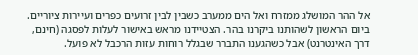אל ההר המושלג ממזרח ואל הים ממערב כשבין לבין זרועים כפרים ועיירות ציוריים. ביום הראשון לשהותנו ביקרנו בהר. הצטיידנו מראש באישור לעלות לפסגה (חינם, דרך האינטרנט) אבל כשהגענו התברר שבגלל רוחות עזות הרכבל לא פועל.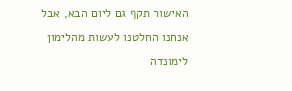האישור תקף גם ליום הבא, אבל אנחנו החלטנו לעשות מהלימון לימונדה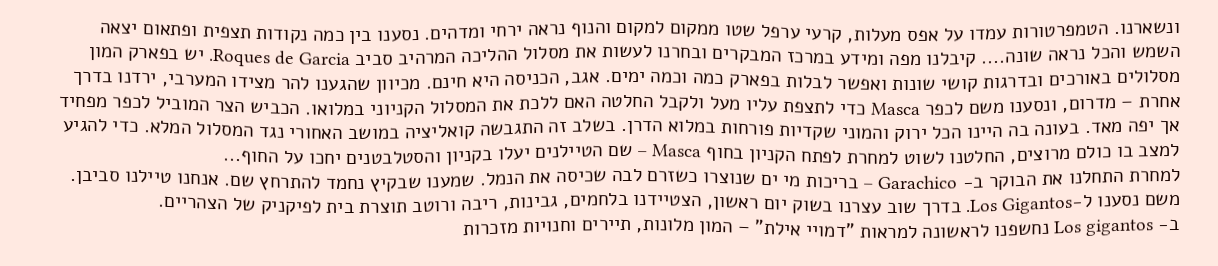ונשארנו. הטמפרטורות עמדו על אפס מעלות, קרעי ערפל שטו ממקום למקום והנוף נראה ירחי ומדהים. נסענו בין כמה נקודות תצפית ופתאום יצאה השמש והכל נראה שונה.... קיבלנו מפה ומידע במרכז המבקרים ובחרנו לעשות את מסלול ההליכה המרהיב סביב Roques de Garcia. יש בפארק המון מסלולים באורכים ובדרגות קושי שונות ואפשר לבלות בפארק כמה וכמה ימים. אגב, הכניסה היא חינם. מכיוון שהגענו להר מצידו המערבי, ירדנו בדרך אחרת – מדרום, ונסענו משם לכפר Masca כדי לתצפת עליו מעל ולקבל החלטה האם ללכת את המסלול הקניוני במלואו. הכביש הצר המוביל לכפר מפחיד אך יפה מאד. בעונה בה היינו הכל ירוק והמוני שקדיות פורחות במלוא הדרן. בשלב זה התגבשה קואליציה במושב האחורי נגד המסלול המלא. כדי להגיע למצב בו כולם מרוצים, החלטנו לשוט למחרת לפתח הקניון בחוף Masca – שם הטיילנים יעלו בקניון והסטלבטנים יחכו על החוף...
למחרת התחלנו את הבוקר ב- Garachico – בריכות מי ים שנוצרו כשזרם לבה שכיסה את הנמל. שמענו שבקיץ נחמד להתרחץ שם. אנחנו טיילנו סביבן. משם נסענו ל-Los Gigantos. בדרך שוב עצרנו בשוק יום ראשון, הצטיידנו בלחמים, גבינות, ריבה ורוטב תוצרת בית לפיקניק של הצהריים.
ב- Los gigantos נחשפנו לראשונה למראות "דמויי אילת" – המון מלונות, תיירים וחנויות מזכרות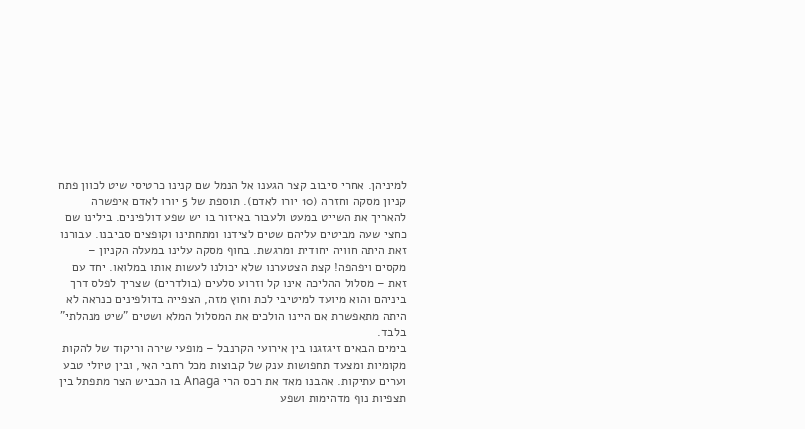למיניהן. אחרי סיבוב קצר הגענו אל הנמל שם קנינו כרטיסי שיט לכוון פתח קניון מסקה וחזרה (10 יורו לאדם). תוספת של 5 יורו לאדם איפשרה להאריך את השייט במעט ולעבור באיזור בו יש שפע דולפינים. בילינו שם כחצי שעה מביטים עליהם שטים לצידנו ומתחתינו וקופצים סביבנו. עבורנו זאת היתה חוויה יחודית ומרגשת. בחוף מסקה עלינו במעלה הקניון – מקסים ויפהפה! קצת הצטערנו שלא יכולנו לעשות אותו במלואו. יחד עם זאת – מסלול ההליכה אינו קל וזרוע סלעים (בולדרים) שצריך לפלס דרך ביניהם והוא מיועד למיטיבי לכת וחוץ מזה, הצפייה בדולפינים כנראה לא היתה מתאפשרת אם היינו הולכים את המסלול המלא ושטים "שיט מנהלתי" בלבד.
בימים הבאים זיגזגנו בין אירועי הקרנבל – מופעי שירה וריקוד של להקות מקומיות ומצעד תחפושות ענק של קבוצות מכל רחבי האי, ובין טיולי טבע וערים עתיקות. אהבנו מאד את רכס הרי Anaga בו הכביש הצר מתפתל בין תצפיות נוף מדהימות ושפע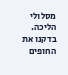מסלולי הליכה. בדקנו את החופים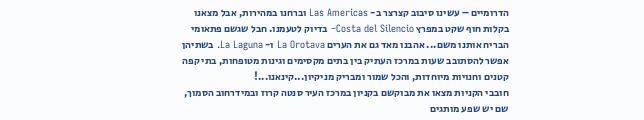הדרומיים – עשינו סיבוב קצרצר ב- Las Americas וברחנו במהירות, אבל מצאנו בקלות חוף שקט במפרץ Costa del Silencio– בדיוק לטעמנו. חבל שגשם פתאומי הבריח אותנו משם... אהבנו מאד גם את הערים La Orotava ו- La Laguna. בשתיהן אפשר להסתובב שעות במרכז העתיק בין בתים מקסימים וגינות מטופחות, בתי קפה קטנים וחנויות מיוחדות, והכל שמור ומבריק מניקיון...קינאנו...!
חובבי הקניות מצאו את מבוקשם בקניון במרכז העיר סנטה קרוז ובמידרחוב הסמוך, שם יש שפע מותגים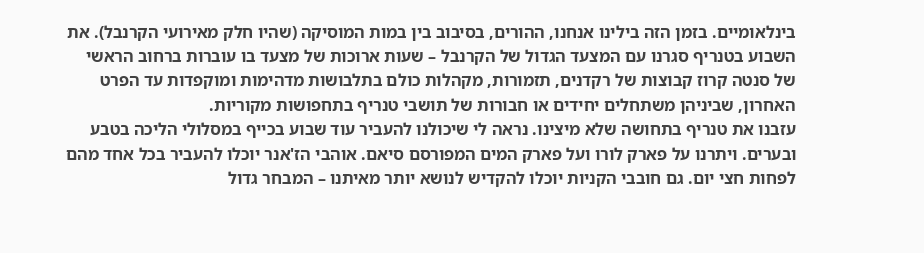בינלאומיים. בזמן הזה בילינו אנחנו, ההורים, בסיבוב בין במות המוסיקה (שהיו חלק מאירועי הקרנבל). את השבוע בטנריף סגרנו עם המצעד הגדול של הקרנבל – שעות ארוכות של מצעד בו עוברות ברחוב הראשי של סנטה קרוז קבוצות של רקדנים, תזמורות, מקהלות כולם בתלבושות מדהימות ומוקפדות עד הפרט האחרון, שביניהן משתחלים יחידים או חבורות של תושבי טנריף בתחפושות מקוריות.
עזבנו את טנריף בתחושה שלא מיצינו. נראה לי שיכולנו להעביר עוד שבוע בכייף במסלולי הליכה בטבע ובערים. ויתרנו על פארק לורו ועל פארק המים המפורסם סיאם. אוהבי הז'אנר יוכלו להעביר בכל אחד מהם לפחות חצי יום. גם חובבי הקניות יוכלו להקדיש לנושא יותר מאיתנו – המבחר גדול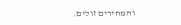והמחירים זולים.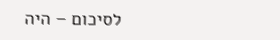לסיכום – היה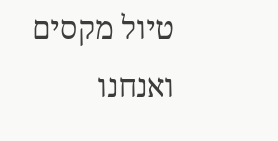טיול מקסים ואנחנו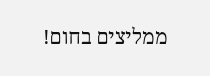ממליצים בחום!